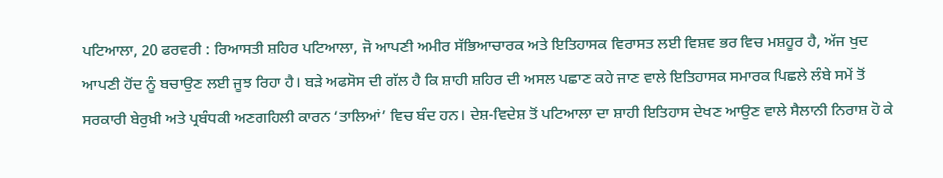ਪਟਿਆਲਾ, 20 ਫਰਵਰੀ : ਰਿਆਸਤੀ ਸ਼ਹਿਰ ਪਟਿਆਲਾ, ਜੋ ਆਪਣੀ ਅਮੀਰ ਸੱਭਿਆਚਾਰਕ ਅਤੇ ਇਤਿਹਾਸਕ ਵਿਰਾਸਤ ਲਈ ਵਿਸ਼ਵ ਭਰ ਵਿਚ ਮਸ਼ਹੂਰ ਹੈ, ਅੱਜ ਖੁਦ ਆਪਣੀ ਹੋਂਦ ਨੂੰ ਬਚਾਉਣ ਲਈ ਜੂਝ ਰਿਹਾ ਹੈ। ਬੜੇ ਅਫਸੋਸ ਦੀ ਗੱਲ ਹੈ ਕਿ ਸ਼ਾਹੀ ਸ਼ਹਿਰ ਦੀ ਅਸਲ ਪਛਾਣ ਕਹੇ ਜਾਣ ਵਾਲੇ ਇਤਿਹਾਸਕ ਸਮਾਰਕ ਪਿਛਲੇ ਲੰਬੇ ਸਮੇਂ ਤੋਂ ਸਰਕਾਰੀ ਬੇਰੁਖ਼ੀ ਅਤੇ ਪ੍ਰਬੰਧਕੀ ਅਣਗਹਿਲੀ ਕਾਰਨ ‘ਤਾਲਿਆਂ’ ਵਿਚ ਬੰਦ ਹਨ। ਦੇਸ਼-ਵਿਦੇਸ਼ ਤੋਂ ਪਟਿਆਲਾ ਦਾ ਸ਼ਾਹੀ ਇਤਿਹਾਸ ਦੇਖਣ ਆਉਣ ਵਾਲੇ ਸੈਲਾਨੀ ਨਿਰਾਸ਼ ਹੋ ਕੇ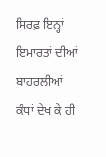ਸਿਰਫ਼ ਇਨ੍ਹਾਂ ਇਮਾਰਤਾਂ ਦੀਆਂ ਬਾਹਰਲੀਆਂ ਕੰਧਾਂ ਦੇਖ ਕੇ ਹੀ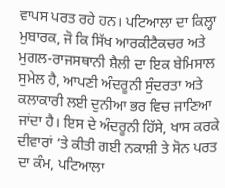ਵਾਪਸ ਪਰਤ ਰਹੇ ਹਨ। ਪਟਿਆਲਾ ਦਾ ਕਿਲ੍ਹਾ ਮੁਬਾਰਕ, ਜੋ ਕਿ ਸਿੱਖ ਆਰਕੀਟੈਕਚਰ ਅਤੇ ਮੁਗਲ-ਰਾਜਸਥਾਨੀ ਸ਼ੈਲੀ ਦਾ ਇਕ ਬੇਮਿਸਾਲ ਸੁਮੇਲ ਹੈ, ਆਪਣੀ ਅੰਦਰੂਨੀ ਸੁੰਦਰਤਾ ਅਤੇ ਕਲਾਕਾਰੀ ਲਈ ਦੁਨੀਆ ਭਰ ਵਿਚ ਜਾਣਿਆ ਜਾਂਦਾ ਹੈ। ਇਸ ਦੇ ਅੰਦਰੂਨੀ ਹਿੱਸੇ, ਖਾਸ ਕਰਕੇ ਦੀਵਾਰਾਂ ‘ਤੇ ਕੀਤੀ ਗਈ ਨਕਾਸ਼ੀ ਤੇ ਸੋਨ ਪਰਤ ਦਾ ਕੰਮ, ਪਟਿਆਲਾ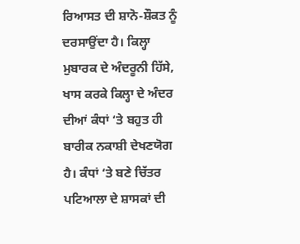ਰਿਆਸਤ ਦੀ ਸ਼ਾਨੋ-ਸ਼ੌਕਤ ਨੂੰ ਦਰਸਾਉਂਦਾ ਹੈ। ਕਿਲ੍ਹਾ ਮੁਬਾਰਕ ਦੇ ਅੰਦਰੂਨੀ ਹਿੱਸੇ, ਖਾਸ ਕਰਕੇ ਕਿਲ੍ਹਾ ਦੇ ਅੰਦਰ ਦੀਆਂ ਕੰਧਾਂ ‘ਤੇ ਬਹੁਤ ਹੀ ਬਾਰੀਕ ਨਕਾਸ਼ੀ ਦੇਖਣਯੋਗ ਹੈ। ਕੰਧਾਂ ‘ਤੇ ਬਣੇ ਚਿੱਤਰ ਪਟਿਆਲਾ ਦੇ ਸ਼ਾਸਕਾਂ ਦੀ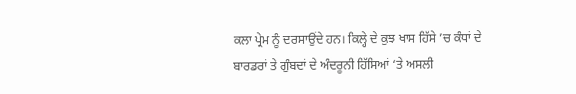ਕਲਾ ਪ੍ਰੇਮ ਨੂੰ ਦਰਸਾਉਂਦੇ ਹਨ। ਕਿਲ੍ਹੇ ਦੇ ਕੁਝ ਖਾਸ ਹਿੱਸੇ ’ਚ ਕੰਧਾਂ ਦੇ ਬਾਰਡਰਾਂ ਤੇ ਗੁੰਬਦਾਂ ਦੇ ਅੰਦਰੂਨੀ ਹਿੱਸਿਆਂ ‘ਤੇ ਅਸਲੀ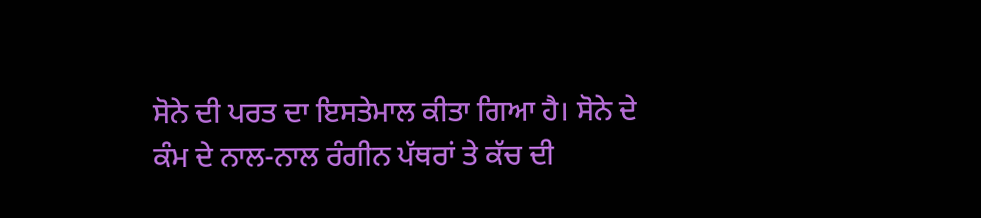ਸੋਨੇ ਦੀ ਪਰਤ ਦਾ ਇਸਤੇਮਾਲ ਕੀਤਾ ਗਿਆ ਹੈ। ਸੋਨੇ ਦੇ ਕੰਮ ਦੇ ਨਾਲ-ਨਾਲ ਰੰਗੀਨ ਪੱਥਰਾਂ ਤੇ ਕੱਚ ਦੀ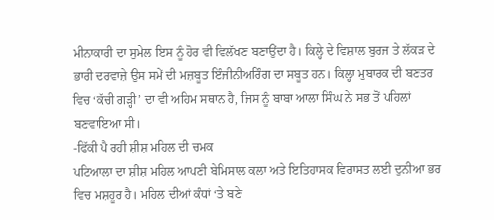ਮੀਨਾਕਾਰੀ ਦਾ ਸੁਮੇਲ ਇਸ ਨੂੰ ਹੋਰ ਵੀ ਵਿਲੱਖਣ ਬਣਾਉਂਦਾ ਹੈ। ਕਿਲ੍ਹੇ ਦੇ ਵਿਸ਼ਾਲ ਬੁਰਜ ਤੇ ਲੱਕੜ ਦੇ ਭਾਰੀ ਦਰਵਾਜ਼ੇ ਉਸ ਸਮੇਂ ਦੀ ਮਜ਼ਬੂਤ ਇੰਜੀਨੀਅਰਿੰਗ ਦਾ ਸਬੂਤ ਹਨ। ਕਿਲ੍ਹਾ ਮੁਬਾਰਕ ਦੀ ਬਣਤਰ ਵਿਚ ‘ਕੱਚੀ ਗੜ੍ਹੀ’ ਦਾ ਵੀ ਅਹਿਮ ਸਥਾਨ ਹੈ, ਜਿਸ ਨੂੰ ਬਾਬਾ ਆਲਾ ਸਿੰਘ ਨੇ ਸਭ ਤੋਂ ਪਹਿਲਾਂ ਬਣਵਾਇਆ ਸੀ।
-ਫਿੱਕੀ ਪੈ ਰਹੀ ਸ਼ੀਸ਼ ਮਹਿਲ ਦੀ ਚਮਕ
ਪਟਿਆਲਾ ਦਾ ਸ਼ੀਸ਼ ਮਹਿਲ ਆਪਣੀ ਬੇਮਿਸਾਲ ਕਲਾ ਅਤੇ ਇਤਿਹਾਸਕ ਵਿਰਾਸਤ ਲਈ ਦੁਨੀਆ ਭਰ ਵਿਚ ਮਸ਼ਹੂਰ ਹੈ। ਮਹਿਲ ਦੀਆਂ ਕੰਧਾਂ ‘ਤੇ ਬਣੇ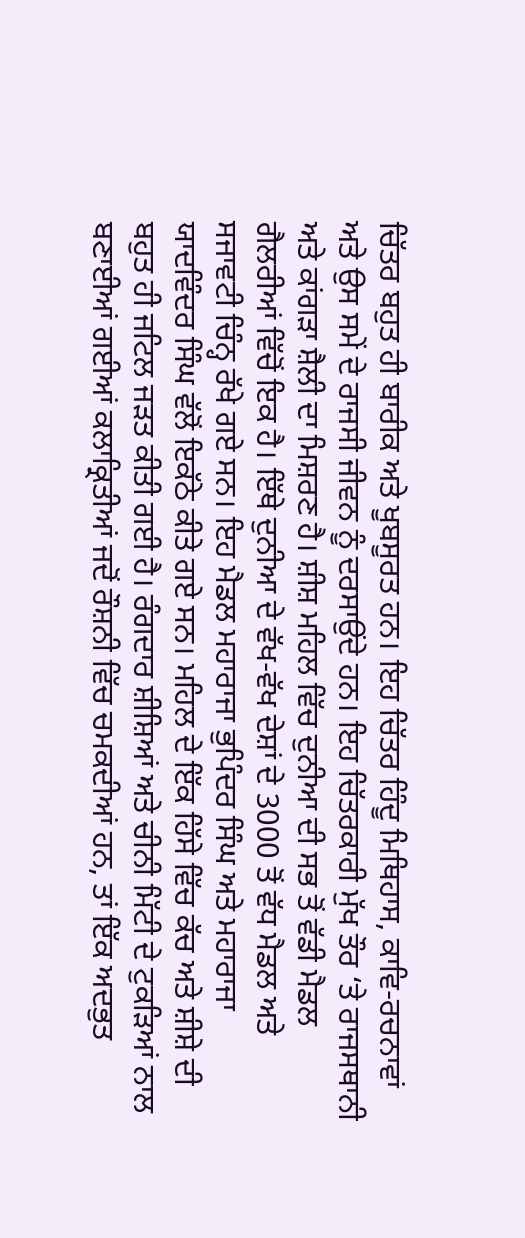ਚਿੱਤਰ ਬਹੁਤ ਹੀ ਬਾਰੀਕ ਅਤੇ ਖੂਬਸੂਰਤ ਹਨ। ਇਹ ਚਿੱਤਰ ਹਿੰਦੂ ਮਿਥਿਹਾਸ, ਕਾਵਿ-ਰਚਨਾਵਾਂ ਅਤੇ ਉਸ ਸਮੇਂ ਦੇ ਰਾਜਸੀ ਜੀਵਨ ਨੂੰ ਦਰਸਾਉਂਦੇ ਹਨ। ਇਹ ਚਿੱਤਰਕਾਰੀ ਮੁੱਖ ਤੌਰ ‘ਤੇ ਰਾਜਸਥਾਨੀ ਅਤੇ ਕਾਂਗੜਾ ਸ਼ੈਲੀ ਦਾ ਮਿਸ਼ਰਣ ਹੈ। ਸ਼ੀਸ਼ ਮਹਿਲ ਵਿੱਚ ਦੁਨੀਆ ਦੀ ਸਭ ਤੋਂ ਵੱਡੀ ਮੈਡਲ ਗੈਲਰੀਆਂ ਵਿੱਚੋਂ ਇਕ ਹੈ। ਇੱਥੇ ਦੁਨੀਆ ਦੇ ਵੱਖ-ਵੱਖ ਦੇਸ਼ਾਂ ਦੇ 3000 ਤੋਂ ਵੱਧ ਮੈਡਲ ਅਤੇ ਸਜਾਵਟੀ ਚਿੰਨ੍ਹ ਰੱਖੇ ਗਏ ਸਨ। ਇਹ ਮੈਡਲ ਮਹਾਰਾਜਾ ਭੁਪਿੰਦਰ ਸਿੰਘ ਅਤੇ ਮਹਾਰਾਜਾ ਯਾਦਵਿੰਦਰ ਸਿੰਘ ਵੱਲੋਂ ਇਕੱਠੇ ਕੀਤੇ ਗਏ ਸਨ। ਮਹਿਲ ਦੇ ਇੱਕ ਹਿੱਸੇ ਵਿੱਚ ਕੱਚ ਅਤੇ ਸ਼ੀਸ਼ੇ ਦੀ ਬਹੁਤ ਹੀ ਜਟਿਲ ਜੜਤ ਕੀਤੀ ਗਈ ਹੈ। ਰੰਗਦਾਰ ਸ਼ੀਸ਼ਿਆਂ ਅਤੇ ਚੀਨੀ ਮਿੱਟੀ ਦੇ ਟੁਕੜਿਆਂ ਨਾਲ ਬਣਾਈਆਂ ਗਈਆਂ ਕਲਾਕ੍ਰਿਤੀਆਂ ਜਦੋਂ ਰੌਸ਼ਨੀ ਵਿੱਚ ਚਮਕਦੀਆਂ ਹਨ, ਤਾਂ ਇੱਕ ਅਦਭੁਤ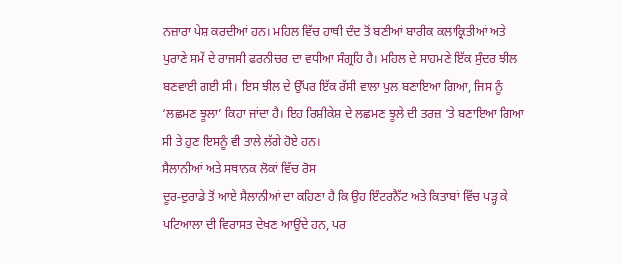ਨਜ਼ਾਰਾ ਪੇਸ਼ ਕਰਦੀਆਂ ਹਨ। ਮਹਿਲ ਵਿੱਚ ਹਾਥੀ ਦੰਦ ਤੋਂ ਬਣੀਆਂ ਬਾਰੀਕ ਕਲਾਕ੍ਰਿਤੀਆਂ ਅਤੇ ਪੁਰਾਣੇ ਸਮੇਂ ਦੇ ਰਾਜਸੀ ਫਰਨੀਚਰ ਦਾ ਵਧੀਆ ਸੰਗ੍ਰਹਿ ਹੈ। ਮਹਿਲ ਦੇ ਸਾਹਮਣੇ ਇੱਕ ਸੁੰਦਰ ਝੀਲ ਬਣਵਾਈ ਗਈ ਸੀ। ਇਸ ਝੀਲ ਦੇ ਉੱਪਰ ਇੱਕ ਰੱਸੀ ਵਾਲਾ ਪੁਲ ਬਣਾਇਆ ਗਿਆ, ਜਿਸ ਨੂੰ ‘ਲਛਮਣ ਝੂਲਾ’ ਕਿਹਾ ਜਾਂਦਾ ਹੈ। ਇਹ ਰਿਸ਼ੀਕੇਸ਼ ਦੇ ਲਛਮਣ ਝੂਲੇ ਦੀ ਤਰਜ਼ ‘ਤੇ ਬਣਾਇਆ ਗਿਆ ਸੀ ਤੇ ਹੁਣ ਇਸਨੂੰ ਵੀ ਤਾਲੇ ਲੱਗੇ ਹੋਏ ਹਨ।
ਸੈਲਾਨੀਆਂ ਅਤੇ ਸਥਾਨਕ ਲੋਕਾਂ ਵਿੱਚ ਰੋਸ
ਦੂਰ-ਦੁਰਾਡੇ ਤੋਂ ਆਏ ਸੈਲਾਨੀਆਂ ਦਾ ਕਹਿਣਾ ਹੈ ਕਿ ਉਹ ਇੰਟਰਨੈੱਟ ਅਤੇ ਕਿਤਾਬਾਂ ਵਿੱਚ ਪੜ੍ਹ ਕੇ ਪਟਿਆਲਾ ਦੀ ਵਿਰਾਸਤ ਦੇਖਣ ਆਉਂਦੇ ਹਨ, ਪਰ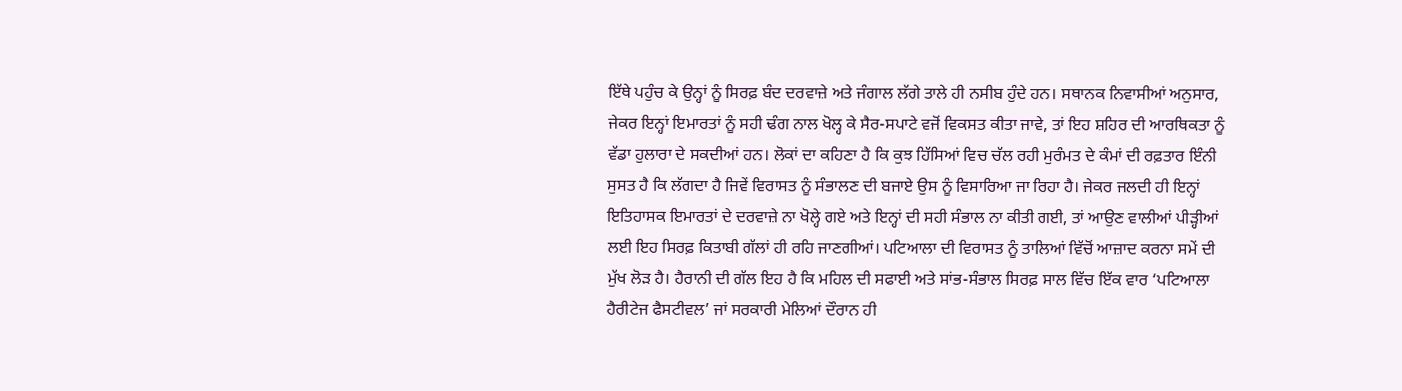ਇੱਥੇ ਪਹੁੰਚ ਕੇ ਉਨ੍ਹਾਂ ਨੂੰ ਸਿਰਫ਼ ਬੰਦ ਦਰਵਾਜ਼ੇ ਅਤੇ ਜੰਗਾਲ ਲੱਗੇ ਤਾਲੇ ਹੀ ਨਸੀਬ ਹੁੰਦੇ ਹਨ। ਸਥਾਨਕ ਨਿਵਾਸੀਆਂ ਅਨੁਸਾਰ, ਜੇਕਰ ਇਨ੍ਹਾਂ ਇਮਾਰਤਾਂ ਨੂੰ ਸਹੀ ਢੰਗ ਨਾਲ ਖੋਲ੍ਹ ਕੇ ਸੈਰ-ਸਪਾਟੇ ਵਜੋਂ ਵਿਕਸਤ ਕੀਤਾ ਜਾਵੇ, ਤਾਂ ਇਹ ਸ਼ਹਿਰ ਦੀ ਆਰਥਿਕਤਾ ਨੂੰ ਵੱਡਾ ਹੁਲਾਰਾ ਦੇ ਸਕਦੀਆਂ ਹਨ। ਲੋਕਾਂ ਦਾ ਕਹਿਣਾ ਹੈ ਕਿ ਕੁਝ ਹਿੱਸਿਆਂ ਵਿਚ ਚੱਲ ਰਹੀ ਮੁਰੰਮਤ ਦੇ ਕੰਮਾਂ ਦੀ ਰਫ਼ਤਾਰ ਇੰਨੀ ਸੁਸਤ ਹੈ ਕਿ ਲੱਗਦਾ ਹੈ ਜਿਵੇਂ ਵਿਰਾਸਤ ਨੂੰ ਸੰਭਾਲਣ ਦੀ ਬਜਾਏ ਉਸ ਨੂੰ ਵਿਸਾਰਿਆ ਜਾ ਰਿਹਾ ਹੈ। ਜੇਕਰ ਜਲਦੀ ਹੀ ਇਨ੍ਹਾਂ ਇਤਿਹਾਸਕ ਇਮਾਰਤਾਂ ਦੇ ਦਰਵਾਜ਼ੇ ਨਾ ਖੋਲ੍ਹੇ ਗਏ ਅਤੇ ਇਨ੍ਹਾਂ ਦੀ ਸਹੀ ਸੰਭਾਲ ਨਾ ਕੀਤੀ ਗਈ, ਤਾਂ ਆਉਣ ਵਾਲੀਆਂ ਪੀੜ੍ਹੀਆਂ ਲਈ ਇਹ ਸਿਰਫ਼ ਕਿਤਾਬੀ ਗੱਲਾਂ ਹੀ ਰਹਿ ਜਾਣਗੀਆਂ। ਪਟਿਆਲਾ ਦੀ ਵਿਰਾਸਤ ਨੂੰ ਤਾਲਿਆਂ ਵਿੱਚੋਂ ਆਜ਼ਾਦ ਕਰਨਾ ਸਮੇਂ ਦੀ ਮੁੱਖ ਲੋੜ ਹੈ। ਹੈਰਾਨੀ ਦੀ ਗੱਲ ਇਹ ਹੈ ਕਿ ਮਹਿਲ ਦੀ ਸਫਾਈ ਅਤੇ ਸਾਂਭ-ਸੰਭਾਲ ਸਿਰਫ਼ ਸਾਲ ਵਿੱਚ ਇੱਕ ਵਾਰ ‘ਪਟਿਆਲਾ ਹੈਰੀਟੇਜ ਫੈਸਟੀਵਲ’ ਜਾਂ ਸਰਕਾਰੀ ਮੇਲਿਆਂ ਦੌਰਾਨ ਹੀ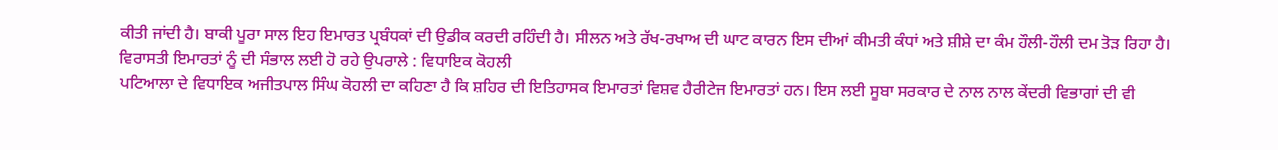ਕੀਤੀ ਜਾਂਦੀ ਹੈ। ਬਾਕੀ ਪੂਰਾ ਸਾਲ ਇਹ ਇਮਾਰਤ ਪ੍ਰਬੰਧਕਾਂ ਦੀ ਉਡੀਕ ਕਰਦੀ ਰਹਿੰਦੀ ਹੈ। ਸੀਲਨ ਅਤੇ ਰੱਖ-ਰਖਾਅ ਦੀ ਘਾਟ ਕਾਰਨ ਇਸ ਦੀਆਂ ਕੀਮਤੀ ਕੰਧਾਂ ਅਤੇ ਸ਼ੀਸ਼ੇ ਦਾ ਕੰਮ ਹੌਲੀ-ਹੌਲੀ ਦਮ ਤੋੜ ਰਿਹਾ ਹੈ।
ਵਿਰਾਸਤੀ ਇਮਾਰਤਾਂ ਨੂੰ ਦੀ ਸੰਭਾਲ ਲਈ ਹੋ ਰਹੇ ਉਪਰਾਲੇ : ਵਿਧਾਇਕ ਕੋਹਲੀ
ਪਟਿਆਲਾ ਦੇ ਵਿਧਾਇਕ ਅਜੀਤਪਾਲ ਸਿੰਘ ਕੋਹਲੀ ਦਾ ਕਹਿਣਾ ਹੈ ਕਿ ਸ਼ਹਿਰ ਦੀ ਇਤਿਹਾਸਕ ਇਮਾਰਤਾਂ ਵਿਸ਼ਵ ਹੈਰੀਟੇਜ ਇਮਾਰਤਾਂ ਹਨ। ਇਸ ਲਈ ਸੂਬਾ ਸਰਕਾਰ ਦੇ ਨਾਲ ਨਾਲ ਕੇਂਦਰੀ ਵਿਭਾਗਾਂ ਦੀ ਵੀ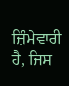ਜ਼ਿੰਮੇਵਾਰੀ ਹੈ, ਜਿਸ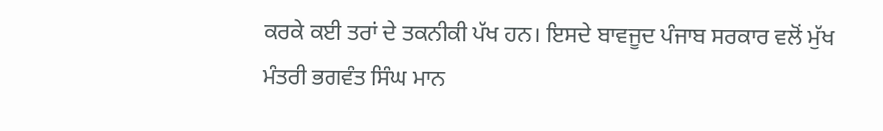ਕਰਕੇ ਕਈ ਤਰਾਂ ਦੇ ਤਕਨੀਕੀ ਪੱਖ ਹਨ। ਇਸਦੇ ਬਾਵਜੂਦ ਪੰਜਾਬ ਸਰਕਾਰ ਵਲੋਂ ਮੁੱਖ ਮੰਤਰੀ ਭਗਵੰਤ ਸਿੰਘ ਮਾਨ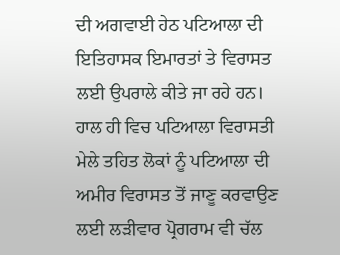ਦੀ ਅਗਵਾਈ ਹੇਠ ਪਟਿਆਲਾ ਦੀ ਇਤਿਹਾਸਕ ਇਮਾਰਤਾਂ ਤੇ ਵਿਰਾਸਤ ਲਈ ਉਪਰਾਲੇ ਕੀਤੇ ਜਾ ਰਹੇ ਹਨ। ਹਾਲ ਹੀ ਵਿਚ ਪਟਿਆਲਾ ਵਿਰਾਸਤੀ ਮੇਲੇ ਤਹਿਤ ਲੋਕਾਂ ਨੂੰ ਪਟਿਆਲਾ ਦੀ ਅਮੀਰ ਵਿਰਾਸਤ ਤੋਂ ਜਾਣੂ ਕਰਵਾਉਣ ਲਈ ਲੜੀਵਾਰ ਪ੍ਰੋਗਰਾਮ ਵੀ ਚੱਲ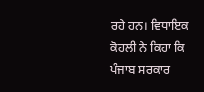ਰਹੇ ਹਨ। ਵਿਧਾਇਕ ਕੋਹਲੀ ਨੇ ਕਿਹਾ ਕਿ ਪੰਜਾਬ ਸਰਕਾਰ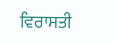ਵਿਰਾਸਤੀ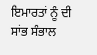ਇਮਾਰਤਾਂ ਨੂੰ ਦੀ ਸਾਂਭ ਸੰਭਾਲ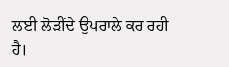ਲਈ ਲੋੜੀਂਦੇ ਉਪਰਾਲੇ ਕਰ ਰਹੀ ਹੈ।